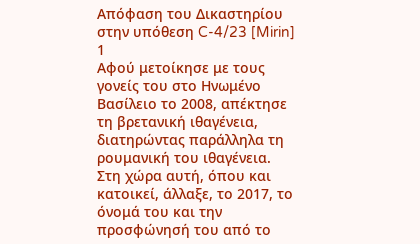Απόφαση του Δικαστηρίου στην υπόθεση C-4/23 [Mirin] 1
Αφού μετοίκησε με τους γονείς του στο Ηνωμένο Βασίλειο το 2008, απέκτησε τη βρετανική ιθαγένεια, διατηρώντας παράλληλα τη ρουμανική του ιθαγένεια. Στη χώρα αυτή, όπου και κατοικεί, άλλαξε, το 2017, το όνομά του και την προσφώνησή του από το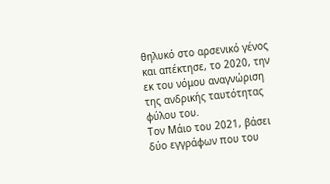θηλυκό στο αρσενικό γένος και απέκτησε, το 2020, την εκ του νόμου αναγνώριση της ανδρικής ταυτότητας φύλου του.
Τον Μάιο του 2021, βάσει δύο εγγράφων που του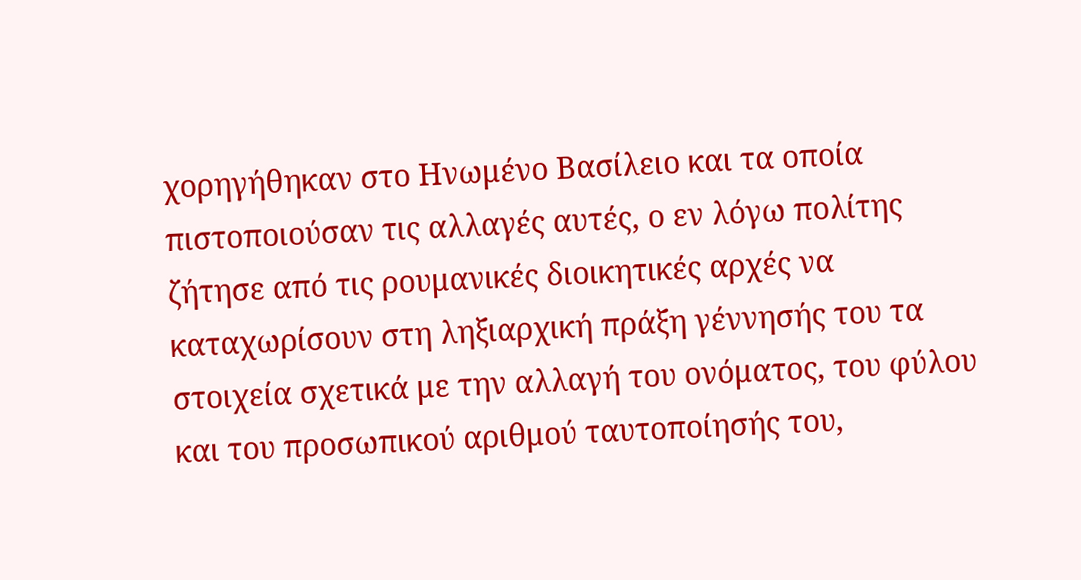χορηγήθηκαν στο Ηνωμένο Βασίλειο και τα οποία πιστοποιούσαν τις αλλαγές αυτές, ο εν λόγω πολίτης ζήτησε από τις ρουμανικές διοικητικές αρχές να καταχωρίσουν στη ληξιαρχική πράξη γέννησής του τα στοιχεία σχετικά με την αλλαγή του ονόματος, του φύλου και του προσωπικού αριθμού ταυτοποίησής του,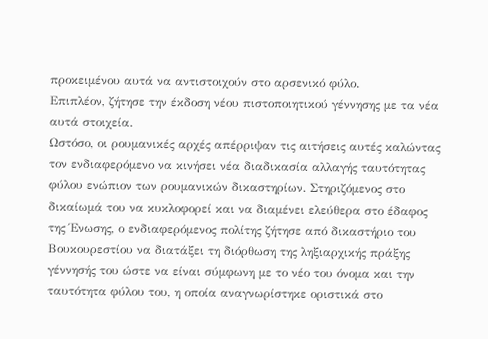προκειμένου αυτά να αντιστοιχούν στο αρσενικό φύλο.
Επιπλέον, ζήτησε την έκδοση νέου πιστοποιητικού γέννησης με τα νέα αυτά στοιχεία.
Ωστόσο, οι ρουμανικές αρχές απέρριψαν τις αιτήσεις αυτές καλώντας τον ενδιαφερόμενο να κινήσει νέα διαδικασία αλλαγής ταυτότητας φύλου ενώπιον των ρουμανικών δικαστηρίων. Στηριζόμενος στο δικαίωμά του να κυκλοφορεί και να διαμένει ελεύθερα στο έδαφος της Ένωσης, ο ενδιαφερόμενος πολίτης ζήτησε από δικαστήριο του Βουκουρεστίου να διατάξει τη διόρθωση της ληξιαρχικής πράξης γέννησής του ώστε να είναι σύμφωνη με το νέο του όνομα και την ταυτότητα φύλου του, η οποία αναγνωρίστηκε οριστικά στο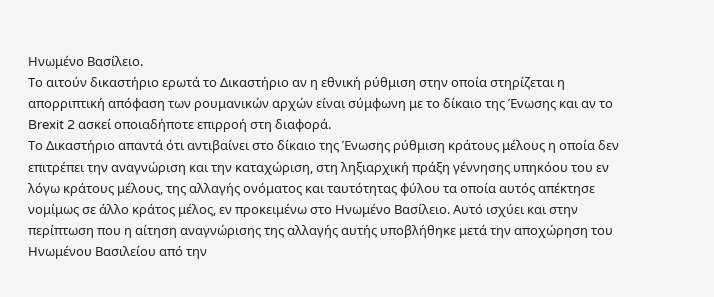Ηνωμένο Βασίλειο.
Το αιτούν δικαστήριο ερωτά το Δικαστήριο αν η εθνική ρύθμιση στην οποία στηρίζεται η απορριπτική απόφαση των ρουμανικών αρχών είναι σύμφωνη με το δίκαιο της Ένωσης και αν το Brexit 2 ασκεί οποιαδήποτε επιρροή στη διαφορά.
Το Δικαστήριο απαντά ότι αντιβαίνει στο δίκαιο της Ένωσης ρύθμιση κράτους μέλους η οποία δεν επιτρέπει την αναγνώριση και την καταχώριση, στη ληξιαρχική πράξη γέννησης υπηκόου του εν λόγω κράτους μέλους, της αλλαγής ονόματος και ταυτότητας φύλου τα οποία αυτός απέκτησε νομίμως σε άλλο κράτος μέλος, εν προκειμένω στο Ηνωμένο Βασίλειο. Αυτό ισχύει και στην περίπτωση που η αίτηση αναγνώρισης της αλλαγής αυτής υποβλήθηκε μετά την αποχώρηση του Ηνωμένου Βασιλείου από την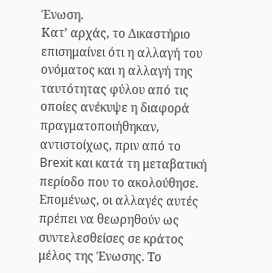Ένωση.
Κατ’ αρχάς, το Δικαστήριο επισημαίνει ότι η αλλαγή του ονόματος και η αλλαγή της ταυτότητας φύλου από τις οποίες ανέκυψε η διαφορά πραγματοποιήθηκαν, αντιστοίχως, πριν από το Brexit και κατά τη μεταβατική περίοδο που το ακολούθησε. Επομένως, οι αλλαγές αυτές πρέπει να θεωρηθούν ως συντελεσθείσες σε κράτος μέλος της Ένωσης. Το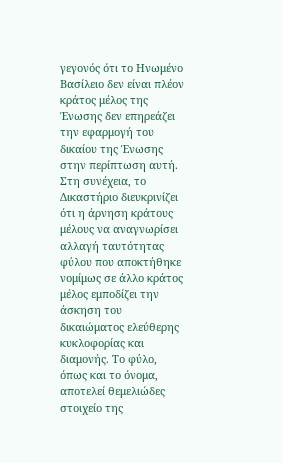γεγονός ότι το Ηνωμένο Βασίλειο δεν είναι πλέον κράτος μέλος της Ένωσης δεν επηρεάζει την εφαρμογή του δικαίου της Ένωσης στην περίπτωση αυτή.
Στη συνέχεια, το Δικαστήριο διευκρινίζει ότι η άρνηση κράτους μέλους να αναγνωρίσει αλλαγή ταυτότητας φύλου που αποκτήθηκε νομίμως σε άλλο κράτος μέλος εμποδίζει την άσκηση του δικαιώματος ελεύθερης κυκλοφορίας και διαμονής. Το φύλο, όπως και το όνομα, αποτελεί θεμελιώδες στοιχείο της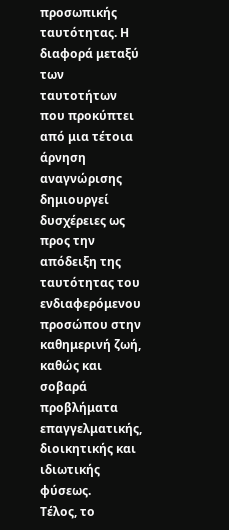προσωπικής ταυτότητας. Η διαφορά μεταξύ των ταυτοτήτων που προκύπτει από μια τέτοια άρνηση αναγνώρισης δημιουργεί δυσχέρειες ως προς την απόδειξη της ταυτότητας του ενδιαφερόμενου προσώπου στην καθημερινή ζωή, καθώς και σοβαρά προβλήματα επαγγελματικής, διοικητικής και ιδιωτικής φύσεως.
Τέλος, το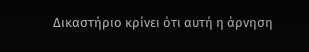Δικαστήριο κρίνει ότι αυτή η άρνηση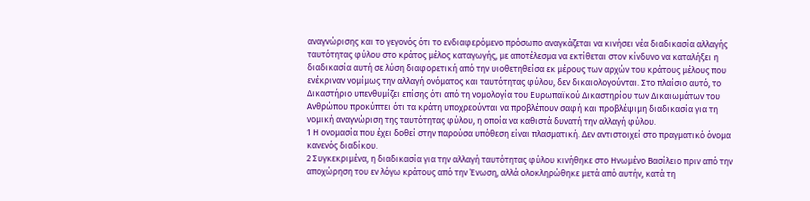αναγνώρισης και το γεγονός ότι το ενδιαφερόμενο πρόσωπο αναγκάζεται να κινήσει νέα διαδικασία αλλαγής ταυτότητας φύλου στο κράτος μέλος καταγωγής, με αποτέλεσμα να εκτίθεται στον κίνδυνο να καταλήξει η διαδικασία αυτή σε λύση διαφορετική από την υιοθετηθείσα εκ μέρους των αρχών του κράτους μέλους που ενέκριναν νομίμως την αλλαγή ονόματος και ταυτότητας φύλου, δεν δικαιολογούνται. Στο πλαίσιο αυτό, το Δικαστήριο υπενθυμίζει επίσης ότι από τη νομολογία του Ευρωπαϊκού Δικαστηρίου των Δικαιωμάτων του Ανθρώπου προκύπτει ότι τα κράτη υποχρεούνται να προβλέπουν σαφή και προβλέψιμη διαδικασία για τη νομική αναγνώριση της ταυτότητας φύλου, η οποία να καθιστά δυνατή την αλλαγή φύλου.
1 Η ονομασία που έχει δοθεί στην παρούσα υπόθεση είναι πλασματική. Δεν αντιστοιχεί στο πραγματικό όνομα κανενός διαδίκου.
2 Συγκεκριμένα, η διαδικασία για την αλλαγή ταυτότητας φύλου κινήθηκε στο Ηνωμένο Βασίλειο πριν από την αποχώρηση του εν λόγω κράτους από την Ένωση, αλλά ολοκληρώθηκε μετά από αυτήν, κατά τη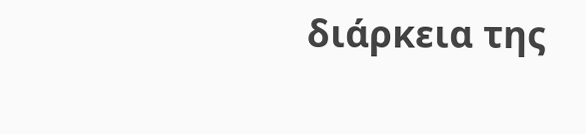διάρκεια της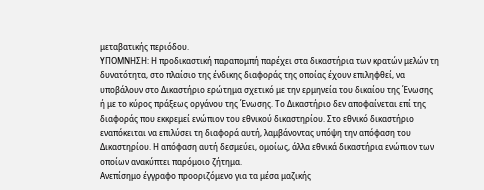μεταβατικής περιόδου.
ΥΠΟΜΝΗΣΗ: Η προδικαστική παραπομπή παρέχει στα δικαστήρια των κρατών μελών τη δυνατότητα, στο πλαίσιο της ένδικης διαφοράς της οποίας έχουν επιληφθεί, να υποβάλουν στο Δικαστήριο ερώτημα σχετικό με την ερμηνεία του δικαίου της Ένωσης ή με το κύρος πράξεως οργάνου της Ένωσης. Το Δικαστήριο δεν αποφαίνεται επί της διαφοράς που εκκρεμεί ενώπιον του εθνικού δικαστηρίου. Στο εθνικό δικαστήριο εναπόκειται να επιλύσει τη διαφορά αυτή, λαμβάνοντας υπόψη την απόφαση του Δικαστηρίου. Η απόφαση αυτή δεσμεύει, ομοίως, άλλα εθνικά δικαστήρια ενώπιον των οποίων ανακύπτει παρόμοιο ζήτημα.
Ανεπίσημο έγγραφο προοριζόμενο για τα μέσα μαζικής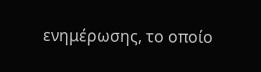ενημέρωσης, το οποίο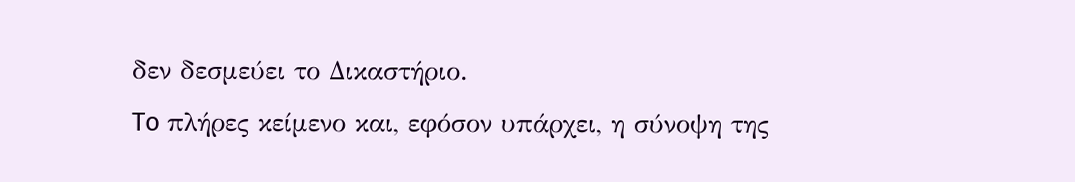δεν δεσμεύει το Δικαστήριο.
To πλήρες κείμενο και, εφόσον υπάρχει, η σύνοψη της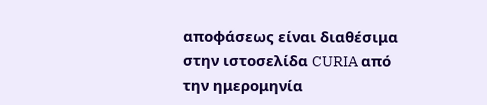αποφάσεως είναι διαθέσιμα στην ιστοσελίδα CURIA από την ημερομηνία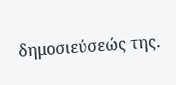δημοσιεύσεώς της.